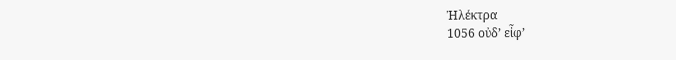Ἠλέκτρα
1056 οὐδ’ εἶφ’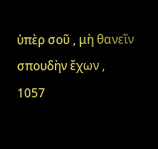ὑπὲρ σοῦ , μὴ θανεῖν σπουδὴν ἔχων ,
1057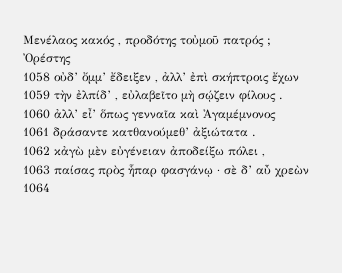Μενέλαος κακός , προδότης τοὐμοῦ πατρός ;
Ὀρέστης
1058 οὐδ’ ὄμμ’ ἔδειξεν , ἀλλ’ ἐπὶ σκήπτροις ἔχων
1059 τὴν ἐλπίδ’ , εὐλαβεῖτο μὴ σῴζειν φίλους .
1060 ἀλλ’ εἶ’ ὅπως γενναῖα καὶ Ἀγαμέμνονος
1061 δράσαντε κατθανούμεθ’ ἀξιώτατα .
1062 κἀγὼ μὲν εὐγένειαν ἀποδείξω πόλει ,
1063 παίσας πρὸς ἧπαρ φασγάνῳ · σὲ δ’ αὖ χρεὼν
1064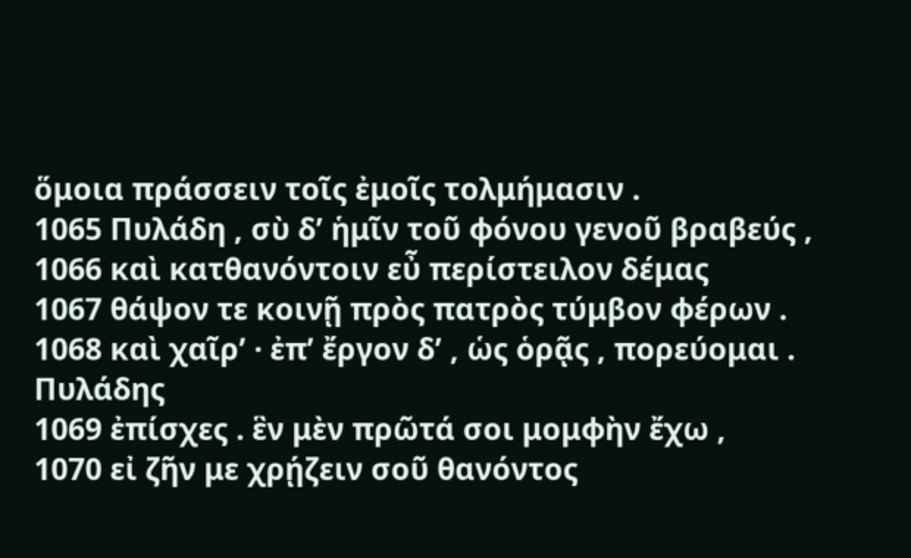ὅμοια πράσσειν τοῖς ἐμοῖς τολμήμασιν .
1065 Πυλάδη , σὺ δ’ ἡμῖν τοῦ φόνου γενοῦ βραβεύς ,
1066 καὶ κατθανόντοιν εὖ περίστειλον δέμας
1067 θάψον τε κοινῇ πρὸς πατρὸς τύμβον φέρων .
1068 καὶ χαῖρ’ · ἐπ’ ἔργον δ’ , ὡς ὁρᾷς , πορεύομαι .
Πυλάδης
1069 ἐπίσχες . ἓν μὲν πρῶτά σοι μομφὴν ἔχω ,
1070 εἰ ζῆν με χρῄζειν σοῦ θανόντος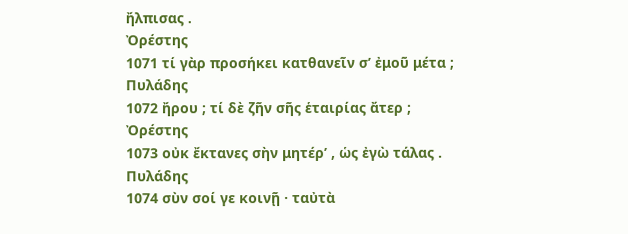ἤλπισας .
Ὀρέστης
1071 τί γὰρ προσήκει κατθανεῖν σ’ ἐμοῦ μέτα ;
Πυλάδης
1072 ἤρου ; τί δὲ ζῆν σῆς ἑταιρίας ἄτερ ;
Ὀρέστης
1073 οὐκ ἔκτανες σὴν μητέρ’ , ὡς ἐγὼ τάλας .
Πυλάδης
1074 σὺν σοί γε κοινῇ · ταὐτὰ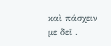καὶ πάσχειν με δεῖ .